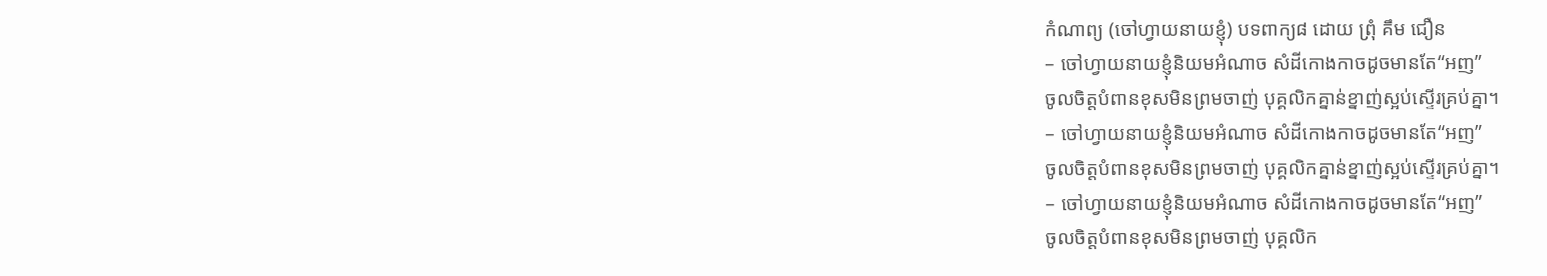កំណាព្យ (ចៅហ្វាយនាយខ្ញុំ) បទពាក្យ៨ ដោយ ព្រុំ គឹម ជឿន
– ចៅហ្វាយនាយខ្ញុំនិយមអំណាច សំដីកោងកាចដូចមានតែ“អញ”
ចូលចិត្ដបំពានខុសមិនព្រមចាញ់ បុគ្គលិកគ្នាន់ខ្នាញ់ស្អប់ស្ទើរគ្រប់គ្នា។
– ចៅហ្វាយនាយខ្ញុំនិយមអំណាច សំដីកោងកាចដូចមានតែ“អញ”
ចូលចិត្ដបំពានខុសមិនព្រមចាញ់ បុគ្គលិកគ្នាន់ខ្នាញ់ស្អប់ស្ទើរគ្រប់គ្នា។
– ចៅហ្វាយនាយខ្ញុំនិយមអំណាច សំដីកោងកាចដូចមានតែ“អញ”
ចូលចិត្ដបំពានខុសមិនព្រមចាញ់ បុគ្គលិក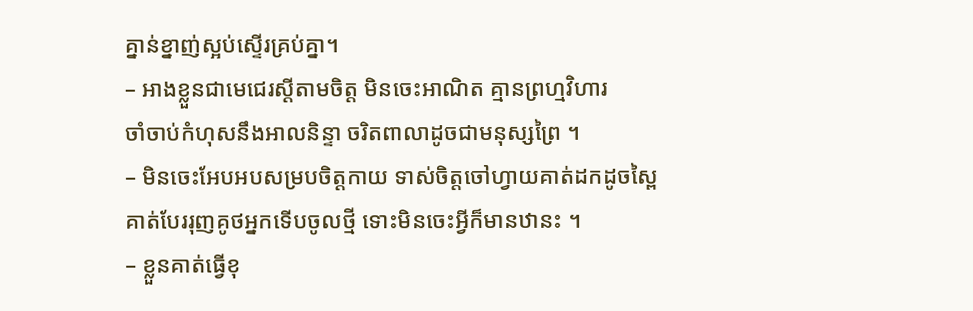គ្នាន់ខ្នាញ់ស្អប់ស្ទើរគ្រប់គ្នា។
– អាងខ្លួនជាមេជេរស្ដីតាមចិត្ដ មិនចេះអាណិត គ្មានព្រហ្មវិហារ
ចាំចាប់កំហុសនឹងអាលនិន្ទា ចរិតពាលាដូចជាមនុស្សព្រៃ ។
– មិនចេះអែបអបសម្របចិត្ដកាយ ទាស់ចិត្ដចៅហ្វាយគាត់ដកដូចស្ពៃ
គាត់បែររុញគូថអ្នកទើបចូលថ្មី ទោះមិនចេះអ្វីក៏មានឋានះ ។
– ខ្លួនគាត់ធ្វើខុ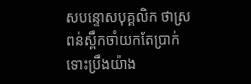សបន្ទោសបុគ្គលិក ថាស្រពន់ស្ពឹកចាំយកតែប្រាក់
ទោះប្រឹងយ៉ាង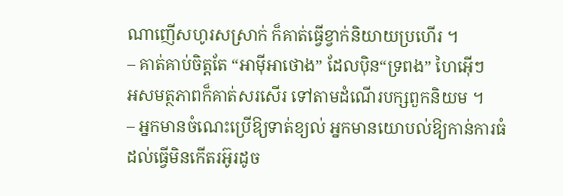ណាញើសហូរសស្រាក់ ក៏គាត់ធ្វើខ្វាក់និយាយប្រហើរ ។
– គាត់គាប់ចិត្ដតែ “អាម៉ីអាថោង” ដែលប៉ិន“ទ្រពង” ហៃអ៊ើៗ
អសមត្ថភាពក៏គាត់សរសើរ ទៅតាមដំណើរបក្សពួកនិយម ។
– អ្នកមានចំណេះប្រើឱ្យទាត់ខ្យល់ អ្នកមានយោបល់ឱ្យកាន់ការធំ
ដល់ធ្វើមិនកើតរអ៊ូរដូច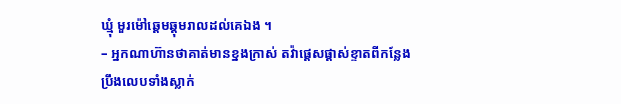ឃ្មុំ មួរម៉ៅឆ្ដេមឆ្ដុមរាលដល់គេឯង ។
– អ្នកណាហ៊ានថាគាត់មានខ្នងក្រាស់ តវ៉ាផ្ដេសផ្ដាស់ខ្ទាតពីកន្លែង
ប្រឹងលេបទាំងស្លាក់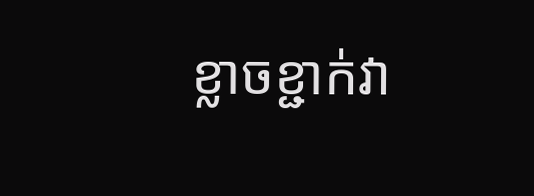ខ្លាចខ្ជាក់វា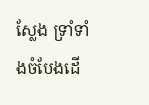ស្លែង ទ្រាំទាំងចំបែងដើ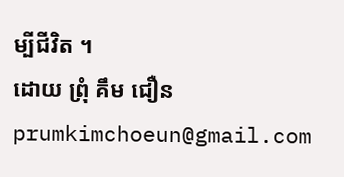ម្បីជីវិត ។
ដោយ ព្រុំ គឹម ជឿន prumkimchoeun@gmail.com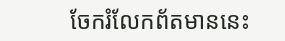ចែករំលែកព័តមាននេះ